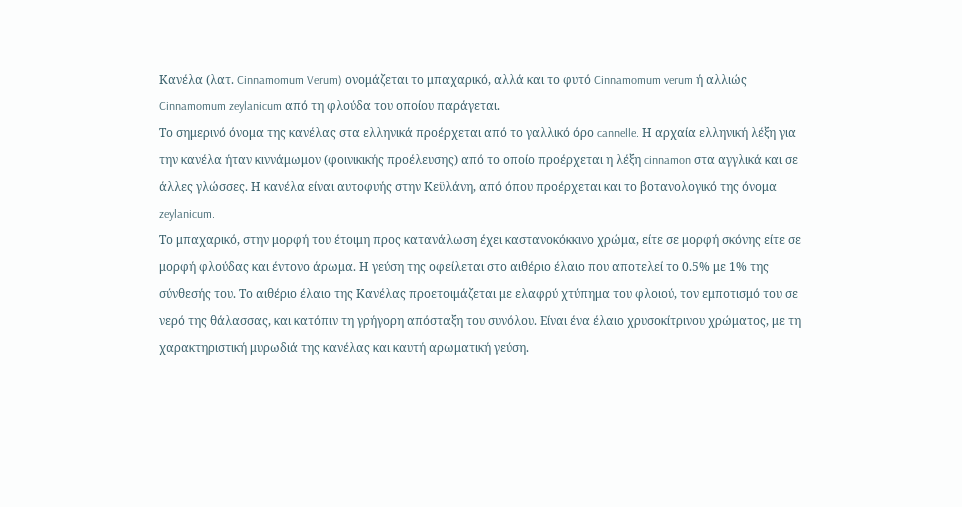Κανέλα (λατ. Cinnamomum Verum) ονομάζεται το μπαχαρικό, αλλά και το φυτό Cinnamomum verum ή αλλιώς Cinnamomum zeylanicum από τη φλούδα του οποίου παράγεται.
Το σημερινό όνομα της κανέλας στα ελληνικά προέρχεται από το γαλλικό όρο cannelle. Η αρχαία ελληνική λέξη για την κανέλα ήταν κιννάμωμον (φοινικικής προέλευσης) από το οποίο προέρχεται η λέξη cinnamon στα αγγλικά και σε άλλες γλώσσες. Η κανέλα είναι αυτοφυής στην Κεϋλάνη, από όπου προέρχεται και το βοτανολογικό της όνομα zeylanicum.
Το μπαχαρικό, στην μορφή του έτοιμη προς κατανάλωση έχει καστανοκόκκινο χρώμα, είτε σε μορφή σκόνης είτε σε μορφή φλούδας και έντονο άρωμα. Η γεύση της οφείλεται στο αιθέριο έλαιο που αποτελεί το 0.5% με 1% της σύνθεσής του. Το αιθέριο έλαιο της Κανέλας προετοιμάζεται με ελαφρύ χτύπημα του φλοιού, τον εμποτισμό του σε νερό της θάλασσας, και κατόπιν τη γρήγορη απόσταξη του συνόλου. Είναι ένα έλαιο χρυσοκίτρινου χρώματος, με τη χαρακτηριστική μυρωδιά της κανέλας και καυτή αρωματική γεύση.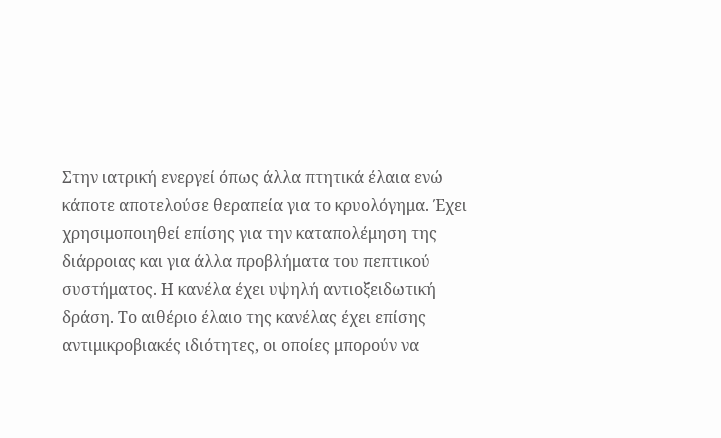Στην ιατρική ενεργεί όπως άλλα πτητικά έλαια ενώ κάποτε αποτελούσε θεραπεία για το κρυολόγημα. Έχει χρησιμοποιηθεί επίσης για την καταπολέμηση της διάρροιας και για άλλα προβλήματα του πεπτικού συστήματος. Η κανέλα έχει υψηλή αντιοξειδωτική δράση. Το αιθέριο έλαιο της κανέλας έχει επίσης αντιμικροβιακές ιδιότητες, οι οποίες μπορούν να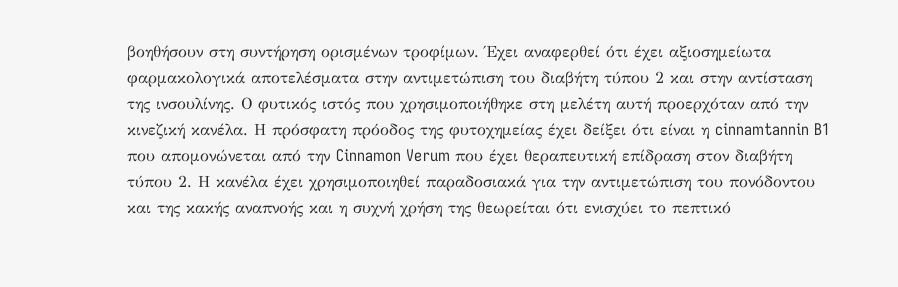βοηθήσουν στη συντήρηση ορισμένων τροφίμων. Έχει αναφερθεί ότι έχει αξιοσημείωτα φαρμακολογικά αποτελέσματα στην αντιμετώπιση του διαβήτη τύπου 2 και στην αντίσταση της ινσουλίνης. Ο φυτικός ιστός που χρησιμοποιήθηκε στη μελέτη αυτή προερχόταν από την κινεζική κανέλα. Η πρόσφατη πρόοδος της φυτοχημείας έχει δείξει ότι είναι η cinnamtannin B1 που απομονώνεται από την Cinnamon Verum που έχει θεραπευτική επίδραση στον διαβήτη τύπου 2. Η κανέλα έχει χρησιμοποιηθεί παραδοσιακά για την αντιμετώπιση του πονόδοντου και της κακής αναπνοής και η συχνή χρήση της θεωρείται ότι ενισχύει το πεπτικό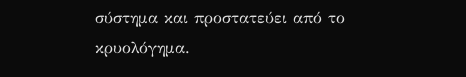σύστημα και προστατεύει από το κρυολόγημα.